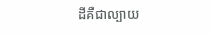ដីគឺជាល្បាយ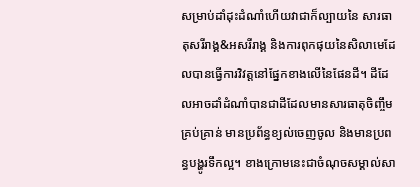សម្រាប់ដាំដុះដំណាំហើយវាជាក៏ល្បាយនៃ សារធាតុសរីរាង្គ&អសរីរាង្គ និងការពុកផុយនៃសិលាមេដែលបានធ្វើការវិវត្តនៅផ្នែកខាងលើនៃផែនដី។ ដីដែលអាចដាំដំណាំបានជាដីដែលមានសារធាតុចិញ្ចឹមគ្រប់គ្រាន់ មានប្រព័ន្ធខ្យល់ចេញចូល និងមានប្រពន្ធបង្ហូរទឹកល្អ។ ខាងក្រោមនេះជាចំណុចសម្គាល់សា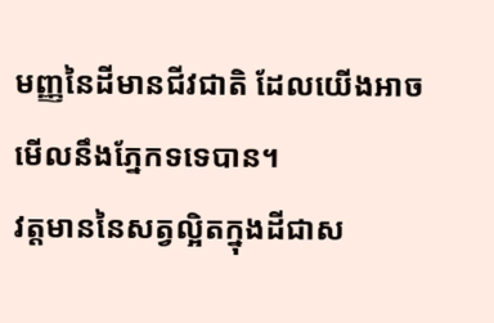មញ្ញនៃដីមានជីវជាតិ ដែលយើងអាចមើលនឹងភ្នែកទទេបាន។
វត្តមាននៃសត្វល្អិតក្នុងដីជាស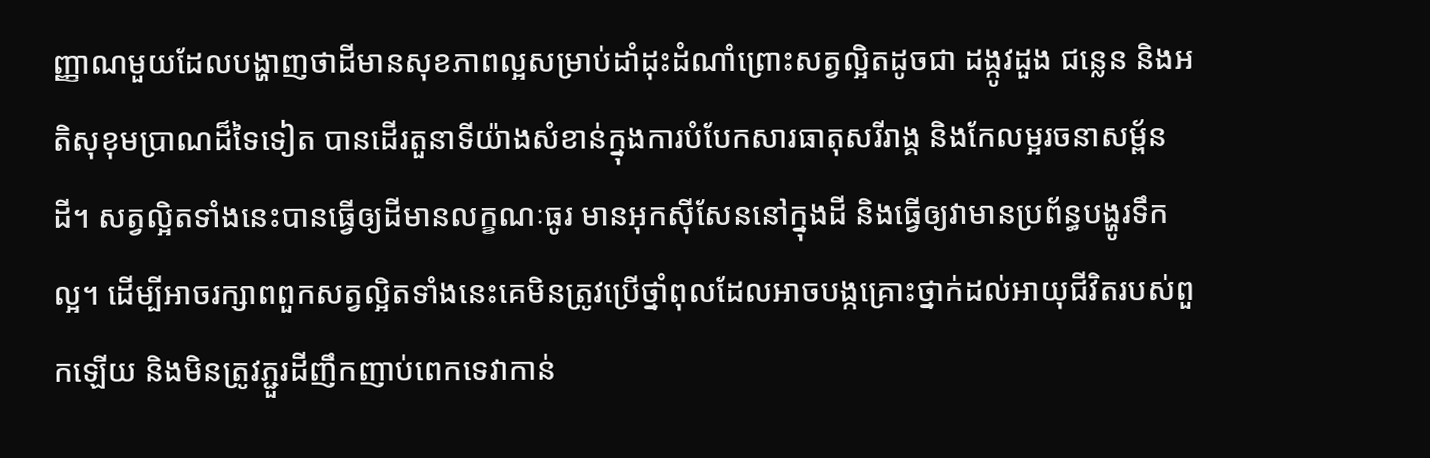ញ្ញាណមួយដែលបង្ហាញថាដីមានសុខភាពល្អសម្រាប់ដាំដុះដំណាំព្រោះសត្វល្អិតដូចជា ដង្កូវដួង ជន្លេន និងអតិសុខុមប្រាណដ៏ទៃទៀត បានដើរតួនាទីយ៉ាងសំខាន់ក្នុងការបំបែកសារធាតុសរីរាង្គ និងកែលម្អរចនាសម្ព័នដី។ សត្វល្អិតទាំងនេះបានធ្វើឲ្យដីមានលក្ខណៈធូរ មានអុកសុីសែននៅក្នុងដី និងធ្វើឲ្យវាមានប្រព័ន្ធបង្ហូរទឹកល្អ។ ដើម្បីអាចរក្សាពពួកសត្វល្អិតទាំងនេះគេមិនត្រូវប្រើថ្នាំពុលដែលអាចបង្កគ្រោះថ្នាក់ដល់អាយុជីវិតរបស់ពួកឡើយ និងមិនត្រូវភ្ជួរដីញឹកញាប់ពេកទេវាកាន់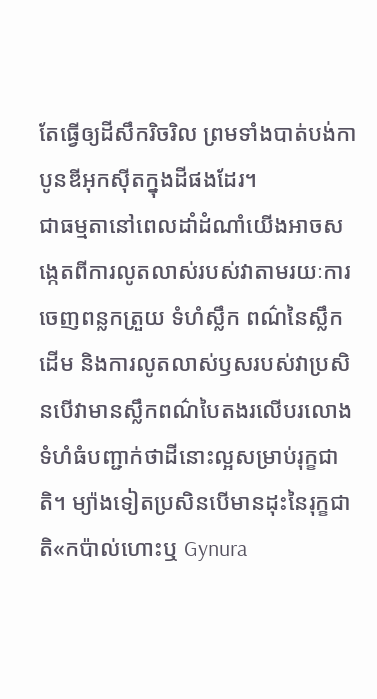តែធ្វើឲ្យដីសឹករិចរិល ព្រមទាំងបាត់បង់កាបូនឌីអុកសុីតក្នុងដីផងដែរ។
ជាធម្មតានៅពេលដាំដំណាំយើងអាចសង្កេតពីការលូតលាស់របស់វាតាមរយៈការចេញពន្លកត្រួយ ទំហំស្លឹក ពណ៌នៃស្លឹក ដើម និងការលូតលាស់ឫសរបស់វាប្រសិនបើវាមានស្លឹកពណ៌បៃតងរលើបរលោង ទំហំធំបញ្ជាក់ថាដីនោះល្អសម្រាប់រុក្ខជាតិ។ ម្យ៉ាងទៀតប្រសិនបើមានដុះនៃរុក្ខជាតិ«កប៉ាល់ហោះឬ Gynura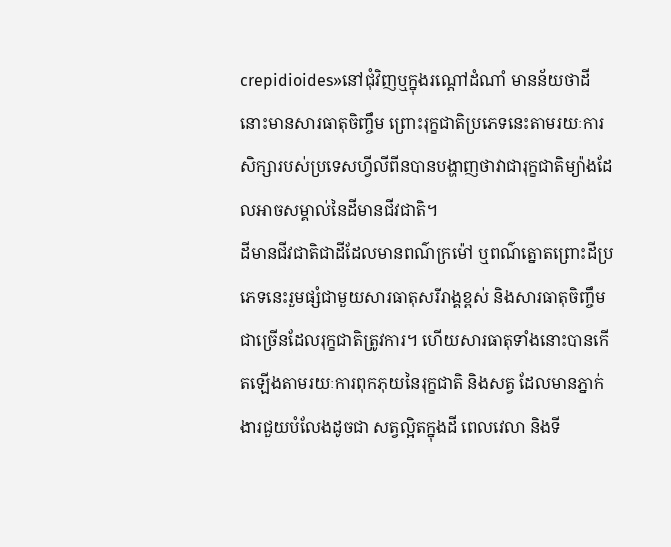crepidioides»នៅជុំវិញឬក្នុងរណ្ដៅដំណាំ មានន័យថាដីនោះមានសារធាតុចិញ្ចឹម ព្រោះរុក្ខជាតិប្រភេទនេះតាមរយៈការសិក្សារបស់ប្រទេសហ្វីលីពីនបានបង្ហាញថាវាជារុក្ខជាតិម្យ៉ាងដែលអាចសម្គាល់នៃដីមានជីវជាតិ។
ដីមានជីវជាតិជាដីដែលមានពណ៌ក្រម៉ៅ ឬពណ៌ត្នោតព្រោះដីប្រភេទនេះរួមផ្សំជាមួយសារធាតុសរីរាង្គខ្ពស់ និងសារធាតុចិញ្ចឹមជាច្រើនដែលរុក្ខជាតិត្រូវការ។ ហើយសារធាតុទាំងនោះបានកើតឡើងតាមរយៈការពុកភុយនៃរុក្ខជាតិ និងសត្វ ដែលមានភ្នាក់ងារជួយបំលែងដូចជា សត្វល្អិតក្នុងដី ពេលវេលា និងទី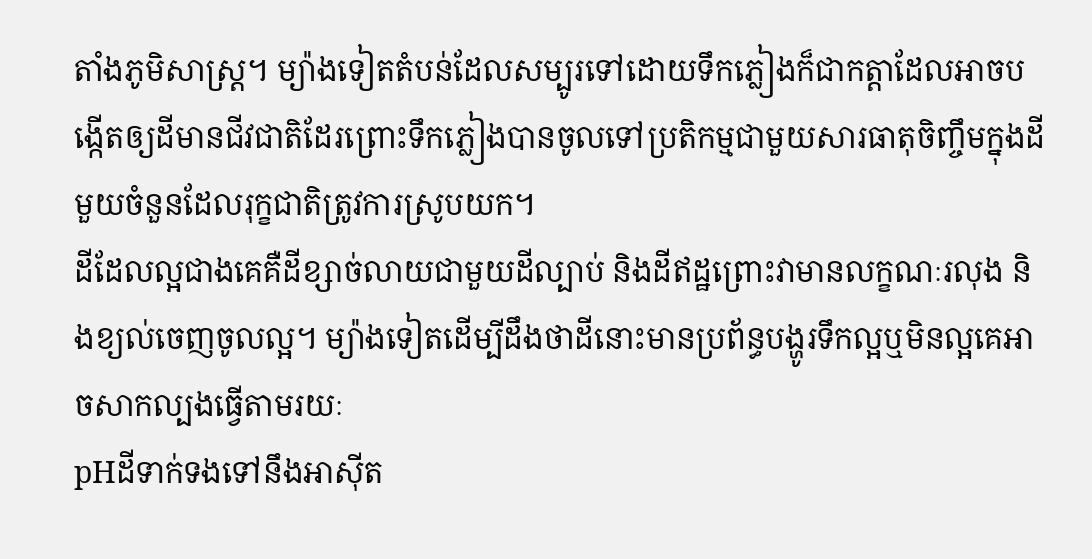តាំងភូមិសាស្រ្ត។ ម្យ៉ាងទៀតតំបន់ដែលសម្បូរទៅដោយទឹកភ្លៀងក៏ជាកត្តាដែលអាចបង្កើតឲ្យដីមានជីវជាតិដែរព្រោះទឹកភ្លៀងបានចូលទៅប្រតិកម្មជាមួយសារធាតុចិញ្ចឹមក្នុងដីមួយចំនួនដែលរុក្ខជាតិត្រូវការស្រូបយក។
ដីដែលល្អជាងគេគឺដីខ្សាច់លាយជាមួយដីល្បាប់ និងដីឥដ្ឋព្រោះវាមានលក្ខណៈរលុង និងខ្យល់ចេញចូលល្អ។ ម្យ៉ាងទៀតដើម្បីដឹងថាដីនោះមានប្រព័ន្ធបង្ហូរទឹកល្អឬមិនល្អគេអាចសាកល្បងធ្វើតាមរយៈ
pHដីទាក់ទងទៅនឹងអាសុីត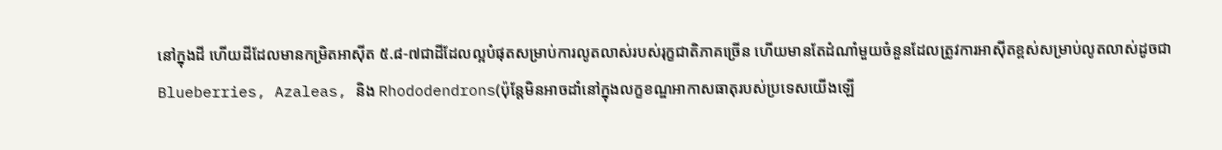នៅក្នុងដី ហើយដីដែលមានកម្រិតអាសុីត ៥.៨-៧ជាដីដែលល្អបំផុតសម្រាប់ការលូតលាស់របស់រុក្ខជាតិភាគច្រើន ហើយមានតែដំណាំមួយចំនួនដែលត្រូវការអាសុីតខ្ពស់សម្រាប់លូតលាស់ដូចជា Blueberries, Azaleas, និង Rhododendrons(ប៉ុន្តែមិនអាចដាំនៅក្នុងលក្ខខណ្ឌអាកាសធាតុរបស់ប្រទេសយើងឡើ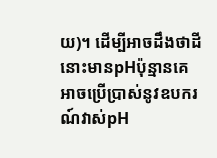យ)។ ដើម្បីអាចដឹងថាដីនោះមានpHប៉ុន្មានគេអាចប្រើប្រាស់នូវឧបករណ៍វាស់pH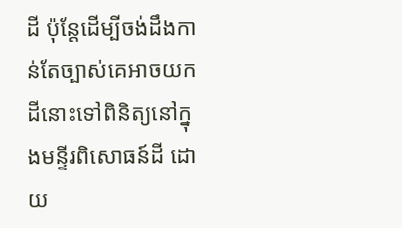ដី ប៉ុន្តែដើម្បីចង់ដឹងកាន់តែច្បាស់គេអាចយកដីនោះទៅពិនិត្យនៅក្នុងមន្ទីរពិសោធន៍ដី ដោយ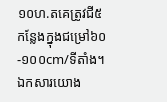១០ហ.តគេត្រូវជី៥កន្លែងក្នុងជម្រៅ៦០-១០០cm/ទីតាំង។
ឯកសារយោង